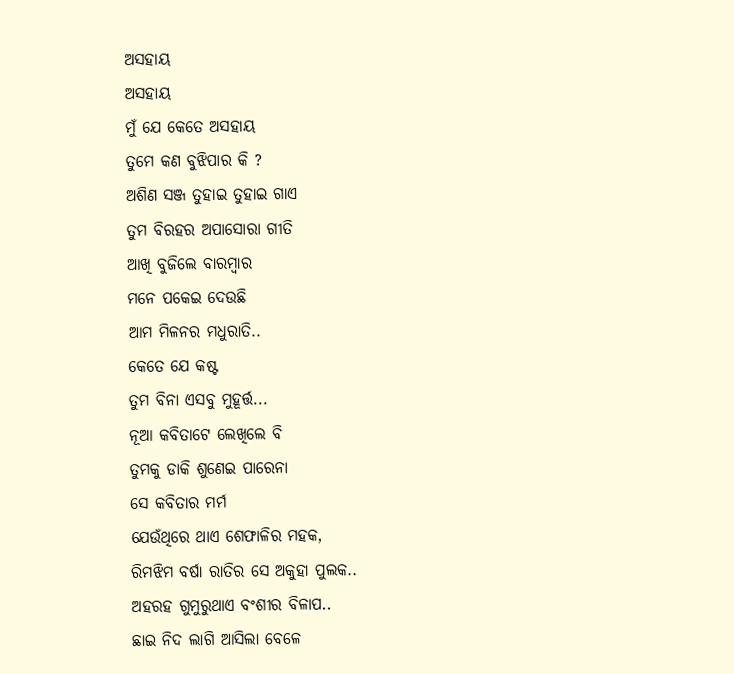ଅସହାୟ
ଅସହାୟ
ମୁଁ ଯେ କେତେ ଅସହାୟ
ତୁମେ କଣ ବୁଝିପାର କି ?
ଅଶିଣ ସଞ୍ଜ ତୁହାଇ ତୁହାଇ ଗାଏ
ତୁମ ବିରହର ଅପାସୋରା ଗୀତି
ଆଖି ବୁଜିଲେ ବାରମ୍ବାର
ମନେ ପକେଇ ଦେଉଛି
ଆମ ମିଳନର ମଧୁରାତି..
କେତେ ଯେ କଷ୍ଟ
ତୁମ ବିନା ଏସବୁ ମୁହୂର୍ତ୍ତ...
ନୂଆ କବିତାଟେ ଲେଖିଲେ ବି
ତୁମକୁ ଡାକି ଶୁଣେଇ ପାରେନା
ସେ କବିତାର ମର୍ମ
ଯେଉଁଥିରେ ଥାଏ ଶେଫାଳିର ମହକ,
ରିମଝିମ ବର୍ଷା ରାତିର ସେ ଅକୁହା ପୁଲକ..
ଅହରହ ଗୁମୁରୁଥାଏ ବଂଶୀର ବିଳାପ..
ଛାଇ ନିଦ ଲାଗି ଆସିଲା ବେଳେ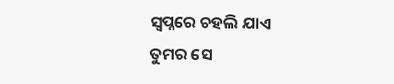ସ୍ୱପ୍ନରେ ଚହଲି ଯାଏ
ତୁମର ସେ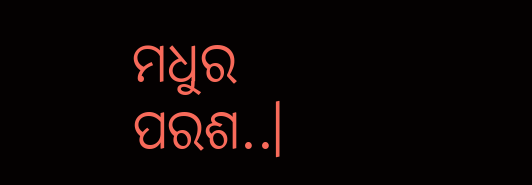ମଧୁର ପରଶ..।